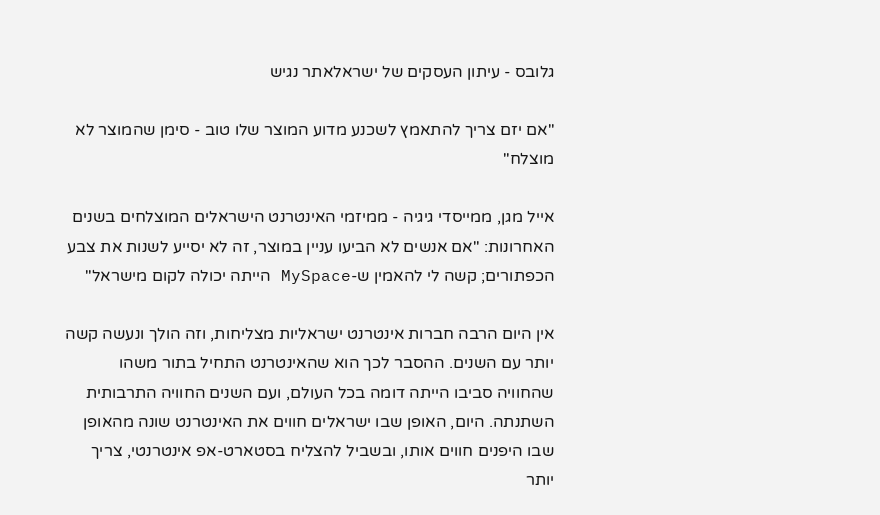גלובס - עיתון העסקים של ישראלאתר נגיש

"אם יזם צריך להתאמץ לשכנע מדוע המוצר שלו טוב - סימן שהמוצר לא מוצלח"

אייל מגן, ממייסדי גיגיה - ממיזמי האינטרנט הישראלים המוצלחים בשנים האחרונות: "אם אנשים לא הביעו עניין במוצר, זה לא יסייע לשנות את צבע הכפתורים; קשה לי להאמין ש-MySpace הייתה יכולה לקום מישראל"

אין היום הרבה חברות אינטרנט ישראליות מצליחות, וזה הולך ונעשה קשה יותר עם השנים. ההסבר לכך הוא שהאינטרנט התחיל בתור משהו שהחוויה סביבו הייתה דומה בכל העולם, ועם השנים החוויה התרבותית השתנתה. היום, האופן שבו ישראלים חווים את האינטרנט שונה מהאופן שבו היפנים חווים אותו, ובשביל להצליח בסטארט-אפ אינטרנטי, צריך יותר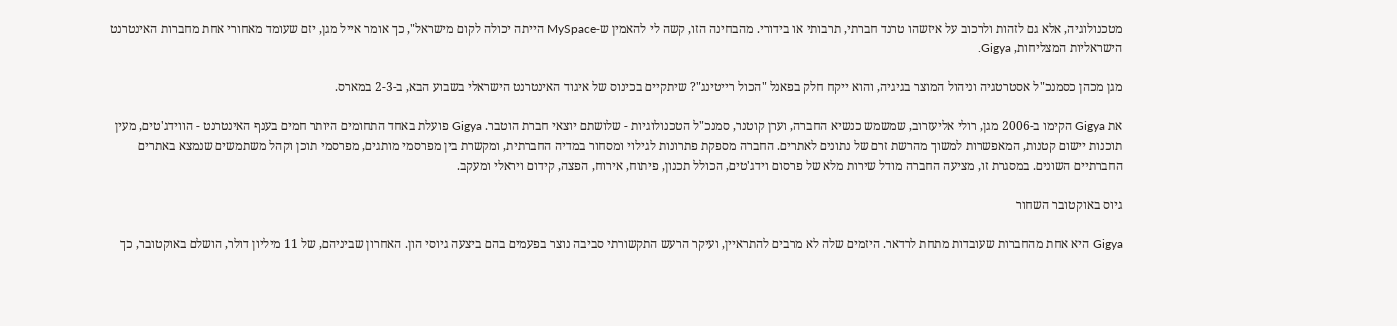מטכנולוגיה, אלא גם לזהות ולרכוב על איזשהו טרנד חברתי, תרבותי או בידורי. מהבחינה הזו, קשה לי להאמין ש-MySpace הייתה יכולה לקום מישראל", כך אומר אייל מגן, יזם שעומד מאחורי אחת מחברות האינטרנט הישראליות המצליחות, Gigya.

מגן מכהן כסמנכ"ל אסטרטגיה וניהול המוצר בגיגיה, והוא ייקח חלק בפאנל "הכול רייטינג"? שיתקיים בכינוס של איגוד האינטרנט הישראלי בשבוע הבא, ב-2-3 במארס.

את Gigya הקימו ב-2006 מגן, רולי אליעזרוב, שמשמש כנשיא החברה, וערן קוטנר, סמנכ"ל הטכנולוגיות - שלושתם יוצאי חברת הוטבר. Gigya פועלת באחד התחומים היותר חמים בענף האינטרנט - הווידג'טים, מעין תוכנות יישום קטנות, המאפשרות למשוך מהרשת זרם של נתונים לאתרים. החברה מספקת פתרונות לגילוי ומסחור במדיה החברתית, ומקשרת בין מפרסמי מותגים, מפרסמי תוכן וקהל משתמשים שנמצא באתרים החברתיים השונים. במסגרת זו, מציעה החברה מודל שירות מלא של פרסום וידג'טים, הכולל תכנון, פיתוח, אירוח, הפצה, קידום ויראלי ומעקב.

גיוס באוקטובר השחור

Gigya היא אחת מהחברות שעובדות מתחת לרדאר. היזמים שלה לא מרבים להתראיין, ועיקר הרעש התקשורתי סביבה נוצר בפעמים בהם ביצעה גיוסי הון. האחרון שביניהם, של 11 מיליון דולר, הושלם באוקטובר, כך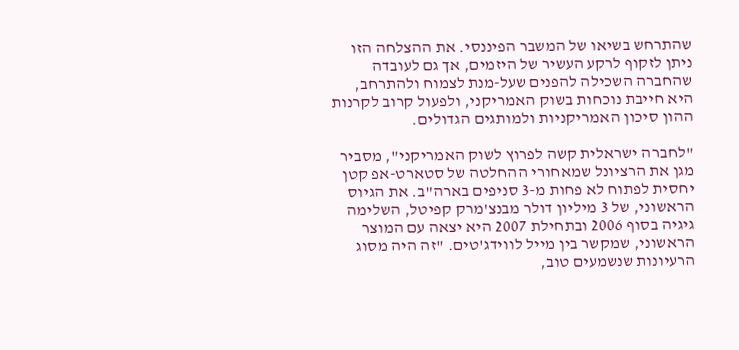שהתרחש בשיאו של המשבר הפיננסי. את ההצלחה הזו ניתן לזקוף לרקע העשיר של היזמים, אך גם לעובדה שהחברה השכילה להפנים שעל-מנת לצמוח ולהתרחב, היא חייבת נוכחות בשוק האמריקני, ולפעול קרוב לקרנות ההון סיכון האמריקניות ולמותגים הגדולים.

"לחברה ישראלית קשה לפרוץ לשוק האמריקני", מסביר מגן את הרציונל שמאחורי ההחלטה של סטארט-אפ קטן יחסית לפתוח לא פחות מ-3 סניפים בארה"ב. את הגיוס הראשוני, של 3 מיליון דולר מבנצ'מרק קפיטל, השלימה גיגיה בסוף 2006 ובתחילת 2007 היא יצאה עם המוצר הראשוני, שמקשר בין מייל לווידג'טים. "זה היה מסוג הרעיונות שנשמעים טוב,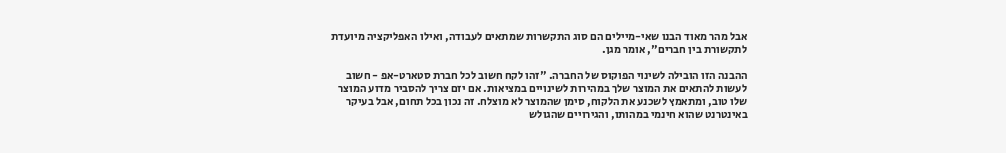אבל מהר מאוד הבנו שאי-מיילים הם סוג התקשרות שמתאים לעבודה, ואילו האפליקציה מיועדת לתקשורת בין חברים", אומר מגן.

ההבנה הזו הובילה לשינוי הפוקוס של החברה. "זהו לקח חשוב לכל חברת סטארט-אפ - חשוב לעשות להתאים את המוצר שלך במהירות לשינויים במציאות. אם יזם צריך להסביר מדוע המוצר שלו טוב, ומתאמץ לשכנע את הלקוח, סימן שהמוצר לא מוצלח. זה נכון בכל תחום, אבל בעיקר באינטרנט שהוא חינמי במהותו, והגירויים שהגולש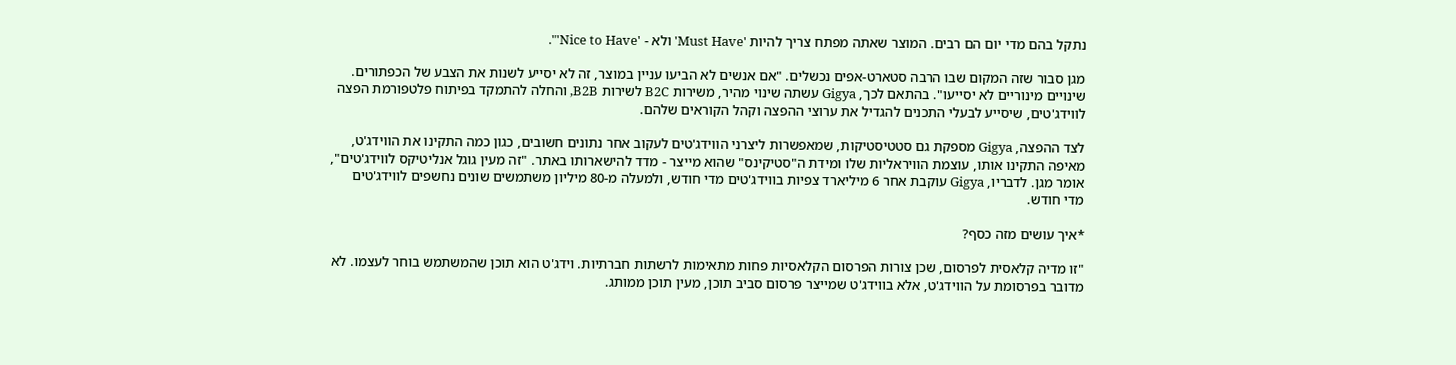נתקל בהם מדי יום הם רבים. המוצר שאתה מפתח צריך להיות 'Must Have' ולא - 'Nice to Have'".

מגן סבור שזה המקום שבו הרבה סטארט-אפים נכשלים. "אם אנשים לא הביעו עניין במוצר, זה לא יסייע לשנות את הצבע של הכפתורים. שינויים מינוריים לא יסייעו". בהתאם לכך, Gigya עשתה שינוי מהיר, משירות B2C לשירות B2B, והחלה להתמקד בפיתוח פלטפורמת הפצה לווידג'טים, שיסייע לבעלי התכנים להגדיל את ערוצי ההפצה וקהל הקוראים שלהם.

לצד ההפצה, Gigya מספקת גם סטטיסטיקות, שמאפשרות ליצרני הווידג'טים לעקוב אחר נתונים חשובים, כגון כמה התקינו את הווידג'ט, מאיפה התקינו אותו, עוצמת הוויראליות שלו ומידת ה"סטיקינס" שהוא מייצר - מדד להישארותו באתר. "זה מעין גוגל אנליטיקס לווידג'טים", אומר מגן. לדבריו, Gigya עוקבת אחר 6 מיליארד צפיות בווידג'טים מדי חודש, ולמעלה מ-80 מיליון משתמשים שונים נחשפים לווידג'טים מדי חודש.

*איך עושים מזה כסף?

"זו מדיה קלאסית לפרסום, שכן צורות הפרסום הקלאסיות פחות מתאימות לרשתות חברתיות. וידג'ט הוא תוכן שהמשתמש בוחר לעצמו. לא מדובר בפרסומת על הווידג'ט, אלא בווידג'ט שמייצר פרסום סביב תוכן, מעין תוכן ממותג.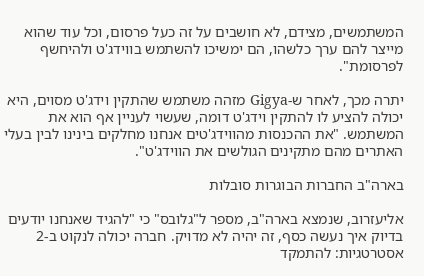המשתמשים, מצידם, לא חושבים על זה כעל פרסום, וכל עוד שהוא מייצר להם ערך כלשהו, הם ימשיכו להשתמש בווידג'ט ולהיחשף לפרסומת".

יתרה מכך, לאחר ש-Gigya מזהה משתמש שהתקין וידג'ט מסוים, היא יכולה להציע לו להתקין וידג'ט דומה, שעשוי לעניין אף הוא את המשתמש. "את ההכנסות מהווידג'טים אנחנו מחלקים בינינו לבין בעלי האתרים מהם מתקינים הגולשים את הווידג'ט".

בארה"ב החברות הבוגרות סובלות

אליעזרוב, שנמצא בארה"ב, מספר ל"גלובס" כי "להגיד שאנחנו יודעים בדיוק איך נעשה כסף, זה יהיה לא מדויק. חברה יכולה לנקוט ב-2 אסטרטגיות: להתמקד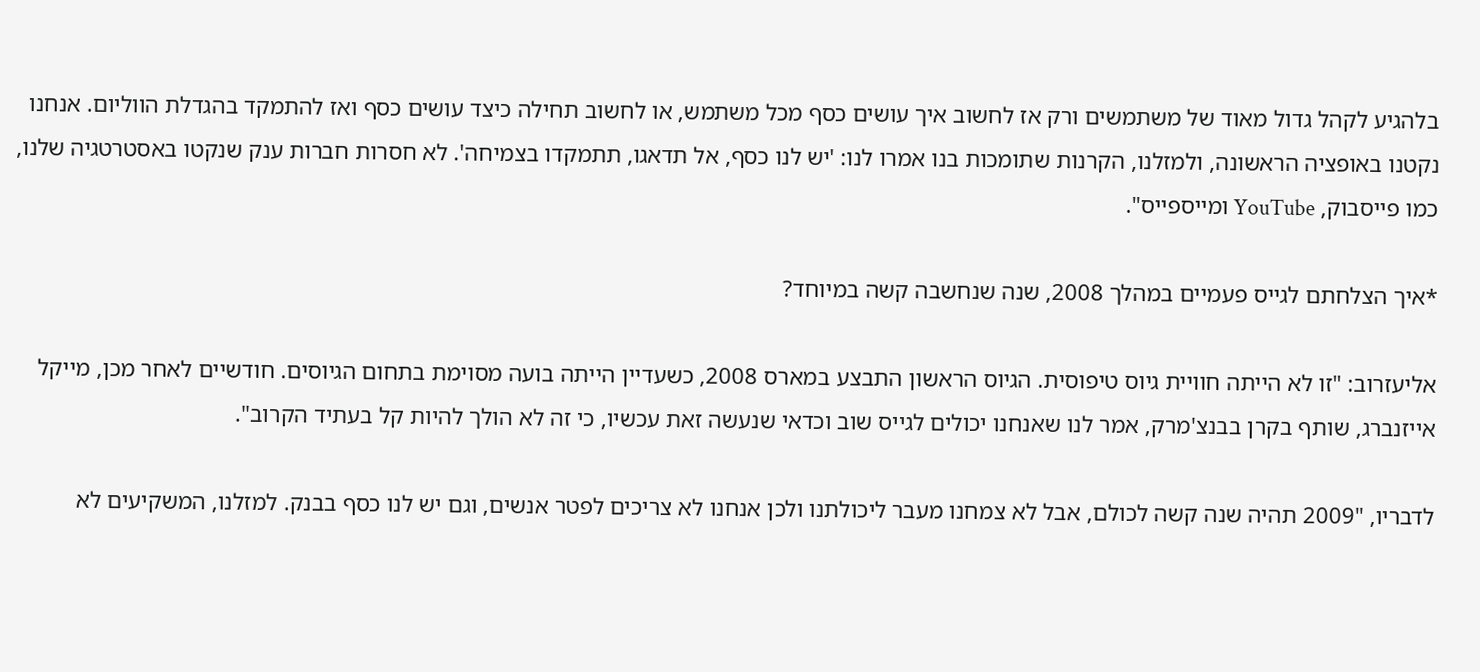בלהגיע לקהל גדול מאוד של משתמשים ורק אז לחשוב איך עושים כסף מכל משתמש, או לחשוב תחילה כיצד עושים כסף ואז להתמקד בהגדלת הווליום. אנחנו נקטנו באופציה הראשונה, ולמזלנו, הקרנות שתומכות בנו אמרו לנו: 'יש לנו כסף, אל תדאגו, תתמקדו בצמיחה'. לא חסרות חברות ענק שנקטו באסטרטגיה שלנו, כמו פייסבוק, YouTube ומייספייס".

*איך הצלחתם לגייס פעמיים במהלך 2008, שנה שנחשבה קשה במיוחד?

אליעזרוב: "זו לא הייתה חוויית גיוס טיפוסית. הגיוס הראשון התבצע במארס 2008, כשעדיין הייתה בועה מסוימת בתחום הגיוסים. חודשיים לאחר מכן, מייקל אייזנברג, שותף בקרן בבנצ'מרק, אמר לנו שאנחנו יכולים לגייס שוב וכדאי שנעשה זאת עכשיו, כי זה לא הולך להיות קל בעתיד הקרוב".

לדבריו, "2009 תהיה שנה קשה לכולם, אבל לא צמחנו מעבר ליכולתנו ולכן אנחנו לא צריכים לפטר אנשים, וגם יש לנו כסף בבנק. למזלנו, המשקיעים לא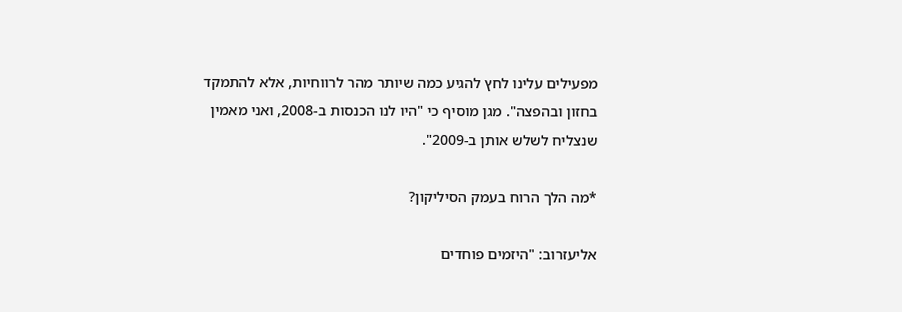מפעילים עלינו לחץ להגיע כמה שיותר מהר לרווחיות, אלא להתמקד בחזון ובהפצה". מגן מוסיף כי "היו לנו הכנסות ב-2008, ואני מאמין שנצליח לשלש אותן ב-2009".

*מה הלך הרוח בעמק הסיליקון?

אליעזרוב: "היזמים פוחדים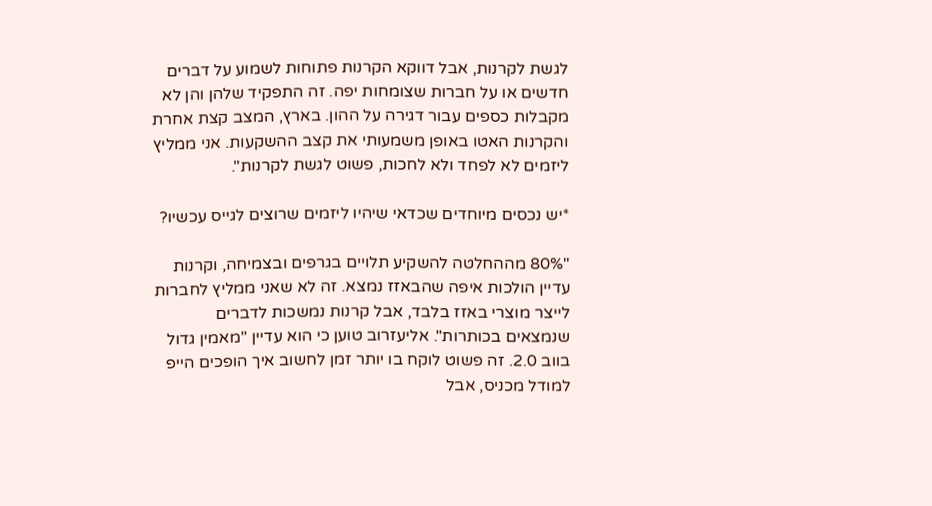לגשת לקרנות, אבל דווקא הקרנות פתוחות לשמוע על דברים חדשים או על חברות שצומחות יפה. זה התפקיד שלהן והן לא מקבלות כספים עבור דגירה על ההון. בארץ, המצב קצת אחרת והקרנות האטו באופן משמעותי את קצב ההשקעות. אני ממליץ ליזמים לא לפחד ולא לחכות, פשוט לגשת לקרנות".

*יש נכסים מיוחדים שכדאי שיהיו ליזמים שרוצים לגייס עכשיו?

"80% מההחלטה להשקיע תלויים בגרפים ובצמיחה, וקרנות עדיין הולכות איפה שהבאזז נמצא. זה לא שאני ממליץ לחברות לייצר מוצרי באזז בלבד, אבל קרנות נמשכות לדברים שנמצאים בכותרות". אליעזרוב טוען כי הוא עדיין "מאמין גדול בווב 2.0. זה פשוט לוקח בו יותר זמן לחשוב איך הופכים הייפ למודל מכניס, אבל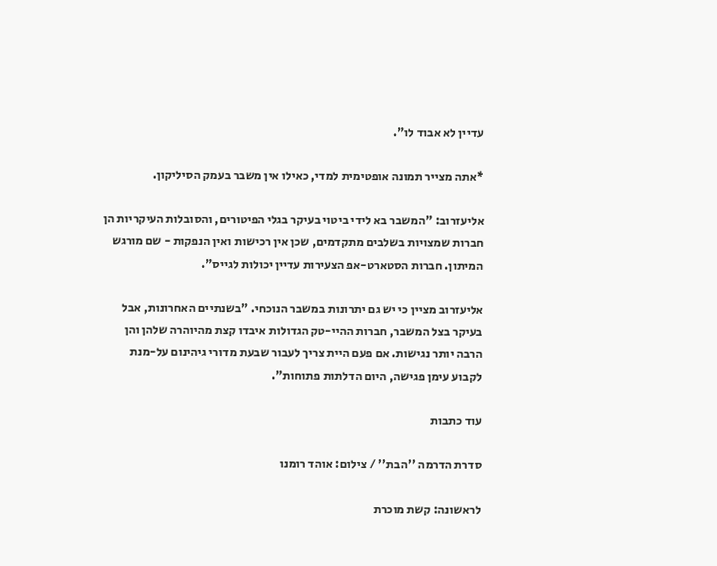עדיין לא אבוד לו".

*אתה מצייר תמונה אופטימית למדי, כאילו אין משבר בעמק הסיליקון.

אליעזרוב: "המשבר בא לידי ביטוי בעיקר בגלי הפיטורים, והסובלות העיקריות הן חברות שמצויות בשלבים מתקדמים, שכן אין רכישות ואין הנפקות - שם מורגש המיתון. חברות הסטארט-אפ הצעירות עדיין יכולות לגייס".

אליעזרוב מציין כי יש גם יתרונות במשבר הנוכחי. "בשנתיים האחרונות, אבל בעיקר בצל המשבר, חברות ההיי-טק הגדולות איבדו קצת מהיוהרה שלהן והן הרבה יותר נגישות. אם פעם היית צריך לעבור שבעת מדורי גיהינום על-מנת לקבוע עימן פגישה, היום הדלתות פתוחות".

עוד כתבות

סדרת הדרמה ''הבת'' / צילום: אוהד רומנו

לראשונה: קשת מוכרת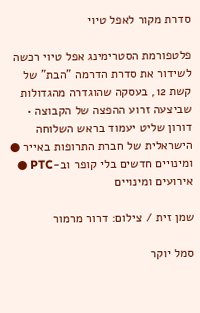סדרת מקור לאפל טיוי

פלטפורמת הסטרימינג אפל טיוי רכשה לשידור את סדרת הדרמה "הבת" של קשת 12, בעסקה שהוגדרה מהגדולות שביצעה זרוע ההפצה של הקבוצה • דורון שליט יעמוד בראש השלוחה הישראלית של חברת התרופות באייר ● ומינויים חדשים בלי קופר וב-PTC ● אירועים ומינויים

שמן זית / צילום: דרור מרמור

סמל יוקר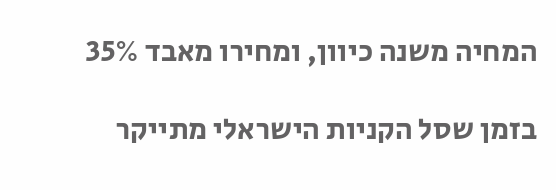המחיה משנה כיוון, ומחירו מאבד 35%

בזמן שסל הקניות הישראלי מתייקר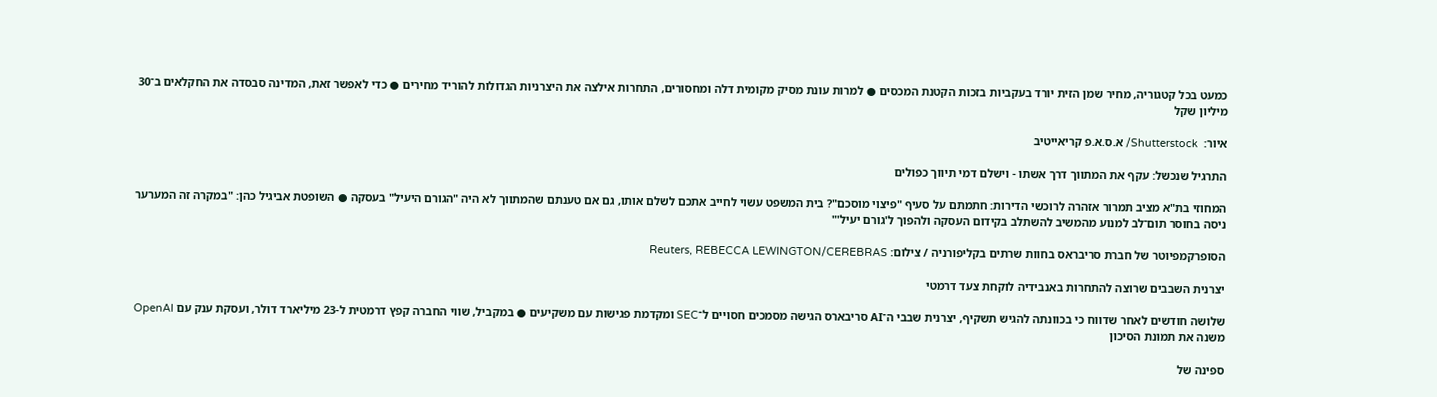כמעט בכל קטגוריה, מחיר שמן הזית יורד בעקביות בזכות הקטנת המכסים ● למרות עונת מסיק מקומית דלה ומחסורים, התחרות אילצה את היצרניות הגדולות להוריד מחירים ● כדי לאפשר זאת, המדינה סבסדה את החקלאים ב־30 מיליון שקל

איור:  Shutterstock/ א.ס.א.פ קריאייטיב

התרגיל שנכשל: עקף את המתווך דרך אשתו - וישלם דמי תיווך כפולים

המחוזי בת"א מציב תמרור אזהרה לרוכשי הדירות: חתמתם על סעיף "פיצוי מוסכם"? בית המשפט עשוי לחייב אתכם לשלם אותו, גם אם טענתם שהמתווך לא היה "הגורם היעיל" בעסקה ● השופטת אביגיל כהן: "במקרה זה המערער ניסה בחוסר תום־לב למנוע מהמשיב להשתלב בקידום העסקה ולהפוך ל'גורם יעיל'"

הסופרקמפיוטר של חברת סריבראס בחוות שרתים בקליפורניה / צילום: Reuters, REBECCA LEWINGTON/CEREBRAS

יצרנית השבבים שרוצה להתחרות באנבידיה לוקחת צעד דרמטי

שלושה חודשים לאחר שדווח כי בכוונתה להגיש תשקיף, יצרנית שבבי ה־AI סריבארס הגישה מסמכים חסויים ל־SEC ומקדמת פגישות עם משקיעים ● במקביל, שווי החברה קפץ דרמטית ל-23 מיליארד דולר, ועסקת ענק עם OpenAI משנה את תמונת הסיכון

ספינה של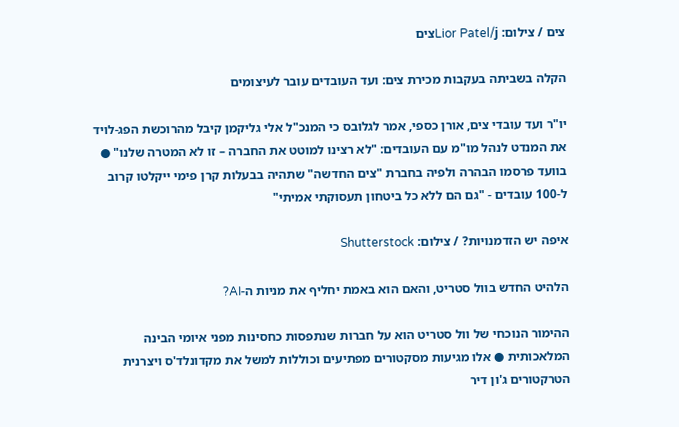צים / צילום: Lior Patel/jצים

הקלה בשביתה בעקבות מכירת צים: ועד העובדים עובר לעיצומים

יו"ר ועד עובדי צים, אורן כספי, אמר לגלובס כי המנכ"ל אלי גליקמן קיבל מהרוכשת הפג-לויד את המנדט לנהל מו"מ עם העובדים: "לא רצינו למוטט את החברה – זו לא המטרה שלנו" ● בוועד פרסמו הבהרה ולפיה בחברת "צים החדשה" שתהיה בבעלות קרן פימי ייקלטו קרוב ל-100 עובדים - "גם הם ללא כל ביטחון תעסוקתי אמיתי"

איפה יש הזדמנויות? / צילום: Shutterstock

הלהיט החדש בוול סטריט, והאם הוא באמת יחליף את מניות ה-AI?

ההימור הנוכחי של וול סטריט הוא על חברות שנתפסות כחסינות מפני איומי הבינה המלאכותית ● אלו מגיעות מסקטורים מפתיעים וכוללות למשל את מקדונלד'ס ויצרנית הטרקטורים ג'ון דיר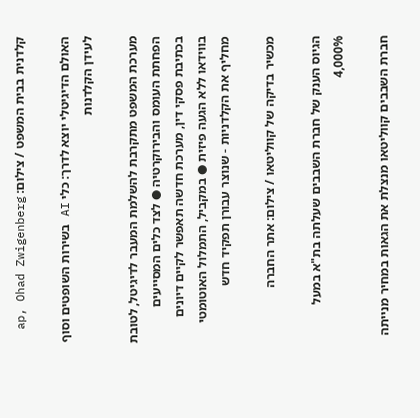קלדנית בבית המשפט / צילום: ap, Ohad Zwigenberg

האולם הדיגיטלי יוצא לדרך: כלי AI בשירות השופטים וסוף לעידן הקלדנות

מערכת המשפט מתקרבת להשלמת המעבר לדיגיטל, לטובת הפחתת העומס והבירוקרטיה ● לצד כלים המסייעים בכתיבת פסקי דין, מערכת חדשה תאפשר לקיים דיונים בווידאו ללא הגעה פיזית ● במקביל, התמלול האוטומטי מחליף את הקלדניות - שנוצר עבורן תפקיד חדש

מכשיר בדיקה של קווליטאו / צילום: אתר החברה

הגיוס הענק של חברת השבבים שעלתה בת"א במעל 4,000%

חברת השבבים קווליטאו מנצלת את הגאות במחיר מנייתה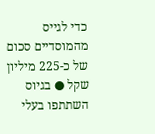כדי לגייס מהמוסדיים סכום של כ-225 מיליון שקל ● בגיוס השתתפו בעלי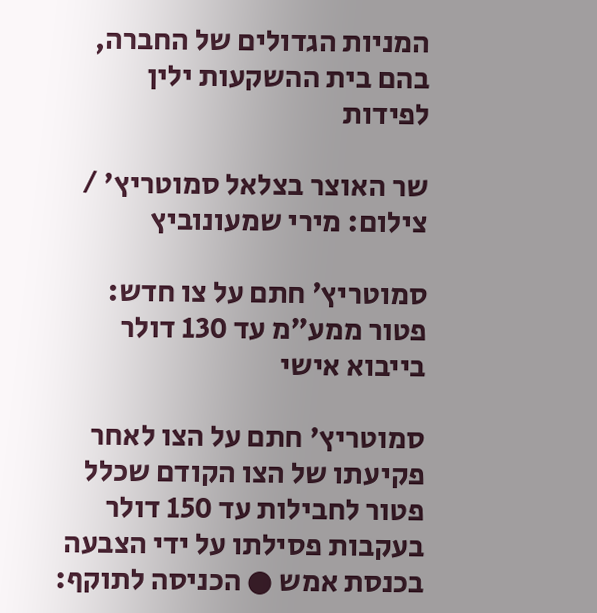המניות הגדולים של החברה, בהם בית ההשקעות ילין לפידות

שר האוצר בצלאל סמוטריץ' / צילום: מירי שמעונוביץ

סמוטריץ׳ חתם על צו חדש: פטור ממע״מ עד 130 דולר בייבוא אישי

סמוטריץ' חתם על הצו לאחר פקיעתו של הצו הקודם שכלל פטור לחבילות עד 150 דולר בעקבות פסילתו על ידי הצבעה בכנסת אמש ● הכניסה לתוקף: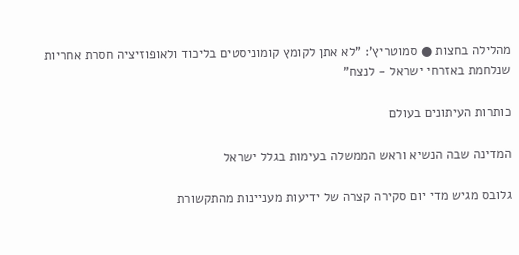מהלילה בחצות ● סמוטריץ': "לא אתן לקומץ קומוניסטים בליכוד ולאופוזיציה חסרת אחריות שנלחמת באזרחי ישראל - לנצח"

כותרות העיתונים בעולם

המדינה שבה הנשיא וראש הממשלה בעימות בגלל ישראל

גלובס מגיש מדי יום סקירה קצרה של ידיעות מעניינות מהתקשורת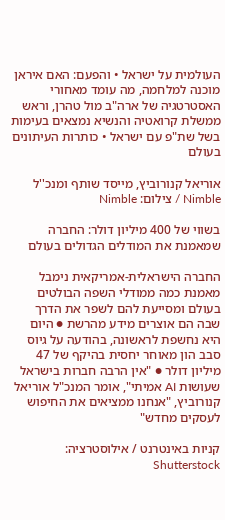העולמית על ישראל • והפעם: האם איראן מוכנה למלחמה, מה עומד מאחורי האסטרטגיה של ארה"ב מול טהרן, וראש ממשלת קרואטיה והנשיא נמצאים בעימות בשל שת"פ עם ישראל • כותרות העיתונים בעולם

אוריאל קנורוביץ, מייסד שותף ומנכ''ל Nimble / צילום: Nimble

בשווי של 400 מיליון דולר: החברה שמאמנת את המודלים הגדולים בעולם

החברה הישראלית-אמריקאית נימבל מאמנת כמה ממודלי השפה הבולטים בעולם ומסייעת להם לשפר את הדרך שבה הם אוצרים מידע מהרשת ● היום היא נחשפת לראשונה, בהודעה על גיוס סבב הון מאוחר יחסית בהיקף של 47 מיליון דולר ● "אין הרבה חברות בישראל שעושות AI אמיתי", אומר המנכ"ל אוריאל קנורוביץ, "אנחנו ממציאים את החיפוש לעסקים מחדש"

קניות באינטרנט / אילוסטרציה: Shutterstock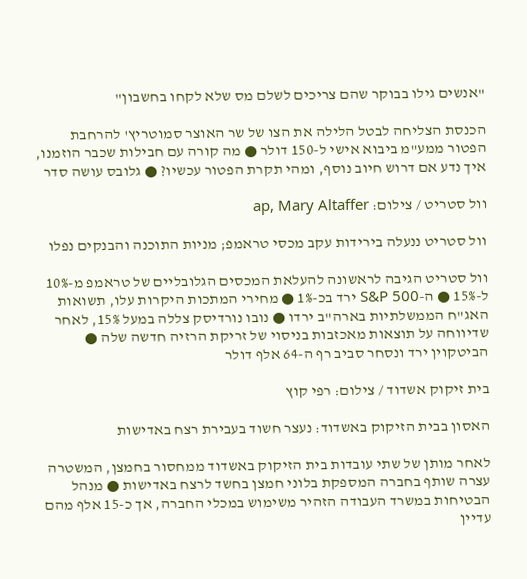"אנשים גילו בבוקר שהם צריכים לשלם מס שלא לקחו בחשבון"

הכנסת הצליחה לבטל הלילה את הצו של שר האוצר סמוטריץ' להרחבת הפטור ממע"מ ביבוא אישי ל-150 דולר ● מה קורה עם חבילות שכבר הוזמנו, איך נדע אם דרוש חיוב נוסף, ומהי תקרת הפטור עכשיו? ● גלובס עושה סדר

וול סטריט / צילום: ap, Mary Altaffer

וול סטריט ננעלה בירידות עקב מכסי טראמפ; מניות התוכנה והבנקים נפלו

וול סטריט הגיבה לראשונה להעלאת המכסים הגלובליים של טראמפ מ-10% ל-15% ● ה-S&P 500 ירד בכ-1% ● מחירי המתכות היקרות עלו, תשואות האג"ח הממשלתיות בארה"ב ירדו ● נובו נורדיסק צללה במעל 15%, לאחר שדיווחה על תוצאות מאכזבות בניסוי של זריקת הרזיה חדשה שלה ● הביטקוין ירד ונסחר סביב רף ה-64 אלף דולר

בית זיקוק אשדוד / צילום: רפי קוץ

האסון בבית הזיקוק באשדוד: נעצר חשוד בעבירת רצח באדישות

לאחר מותן של שתי עובדות בית הזיקוק באשדוד ממחסור בחמצן, המשטרה עצרה שותף בחברה המספקת בלוני חמצן בחשד לרצח באדישות ● מנהל הבטיחות במשרד העבודה הזהיר משימוש במכלי החברה, אך כ-15 אלף מהם עדיין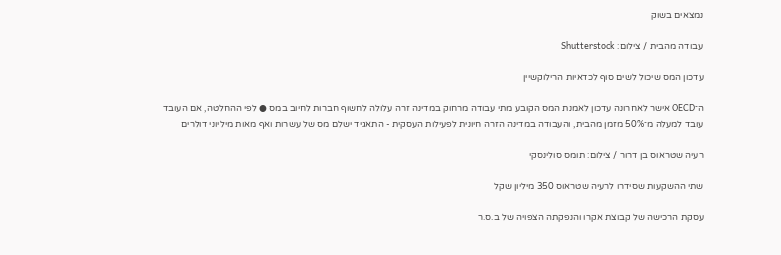נמצאים בשוק

עבודה מהבית / צילום: Shutterstock

עדכון המס שיכול לשים סוף לכדאיות הרילוקשיין

ה־OECD אישר לאחרונה עדכון לאמנת המס הקובע מתי עבודה מרחוק במדינה זרה עלולה לחשוף חברות לחיוב במס ● לפי ההחלטה, אם העובד עובד למעלה מ־50% מזמן מהבית, והעבודה במדינה הזרה חיונית לפעילות העסקית - התאגיד ישלם מס של עשרות ואף מאות מיליוני דולרים

רעיה שטראוס בן דרור / צילום: תומס סולינסקי

שתי ההשקעות שסידרו לרעיה שטראוס 350 מיליון שקל

עסקת הרכישה של קבוצת אקרו והנפקתה הצפויה של ב.ס.ר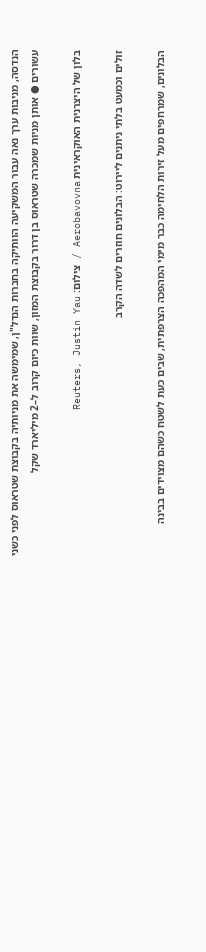הנדסה, מניבות ערך נאה עבור המשקיעה הוותיקה בחברות הנדל"ן, שמימשה את מניותיה בקבוצת שטראוס לפני כשני עשורים ● אותן מניות שמכרה שטראוס בן דרור בקבוצת המזון, שוות כיום קרוב ל–2 מיליארד שקל

בלון של היצרנית האוקראינית Aerobavovna / צילום: Reuters, Justin Yau

זולים וכמעט בלתי ניתנים ליירוט: הבלונים חוזרים לשדה הקרב

הבלונים, שמרחפים מעל זירות הלחימה כבר מימי המהפכה הצרפתית, שבים כעת לשטח כשהם מצוידים בבינה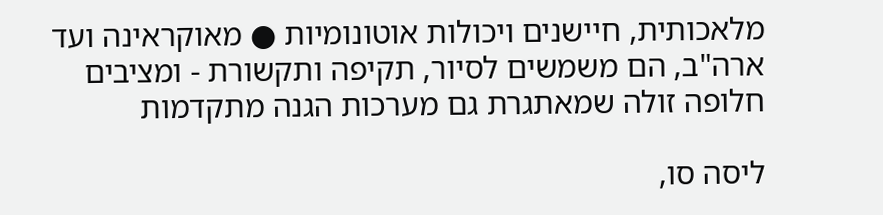מלאכותית, חיישנים ויכולות אוטונומיות ● מאוקראינה ועד ארה"ב, הם משמשים לסיור, תקיפה ותקשורת - ומציבים חלופה זולה שמאתגרת גם מערכות הגנה מתקדמות

ליסה סו,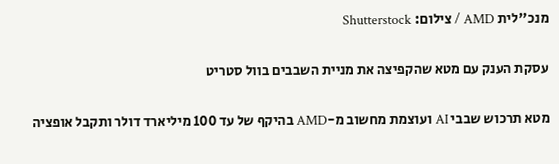מנכ''לית AMD / צילום: Shutterstock

עסקת הענק עם מטא שהקפיצה את מניית השבבים בוול סטריט

מטא תרכוש שבבי AI ועוצמת מחשוב מ-AMD בהיקף של עד 100 מיליארד דולר ותקבל אופציה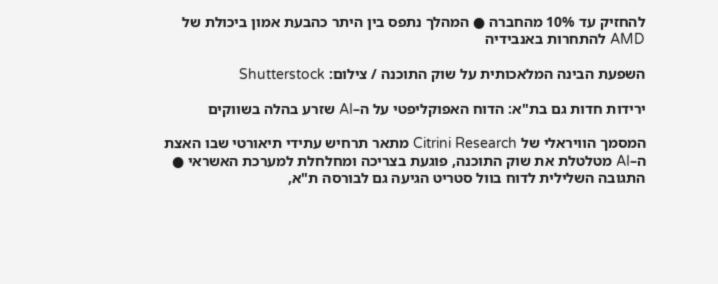להחזיק עד 10% מהחברה ● המהלך נתפס בין היתר כהבעת אמון ביכולת של AMD להתחרות באנבידיה

השפעת הבינה המלאכותית על שוק התוכנה / צילום: Shutterstock

ירידות חדות גם בת"א: הדוח האפוקליפטי על ה–AI שזרע בהלה בשווקים

המסמך הוויראלי של Citrini Research מתאר תרחיש עתידי תיאורטי שבו האצת ה–AI מטלטלת את שוק התוכנה, פוגעת בצריכה ומחלחלת למערכת האשראי ● התגובה השלילית לדוח בוול סטריט הגיעה גם לבורסה ת"א,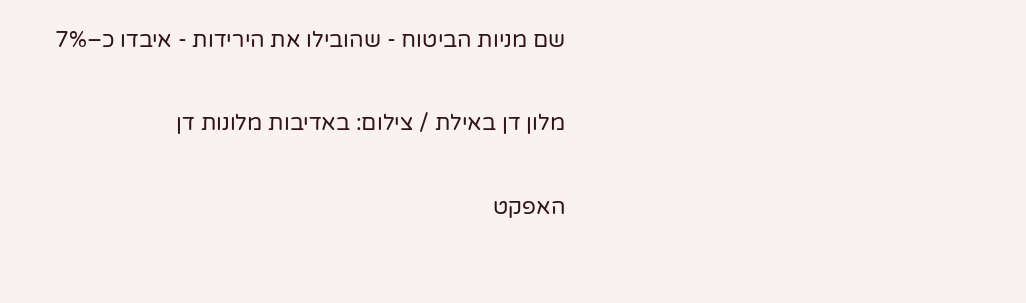שם מניות הביטוח - שהובילו את הירידות - איבדו כ–7%

מלון דן באילת / צילום: באדיבות מלונות דן

האפקט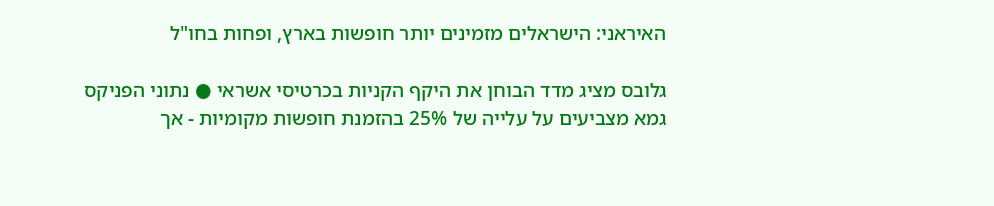האיראני: הישראלים מזמינים יותר חופשות בארץ, ופחות בחו"ל

גלובס מציג מדד הבוחן את היקף הקניות בכרטיסי אשראי ● נתוני הפניקס גמא מצביעים על עלייה של 25% בהזמנת חופשות מקומיות - אך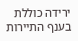ירידה כוללת בענף התיירות